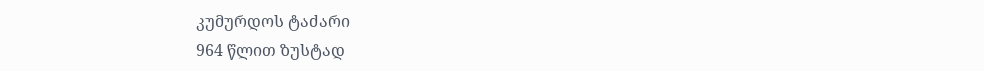კუმურდოს ტაძარი
964 წლით ზუსტად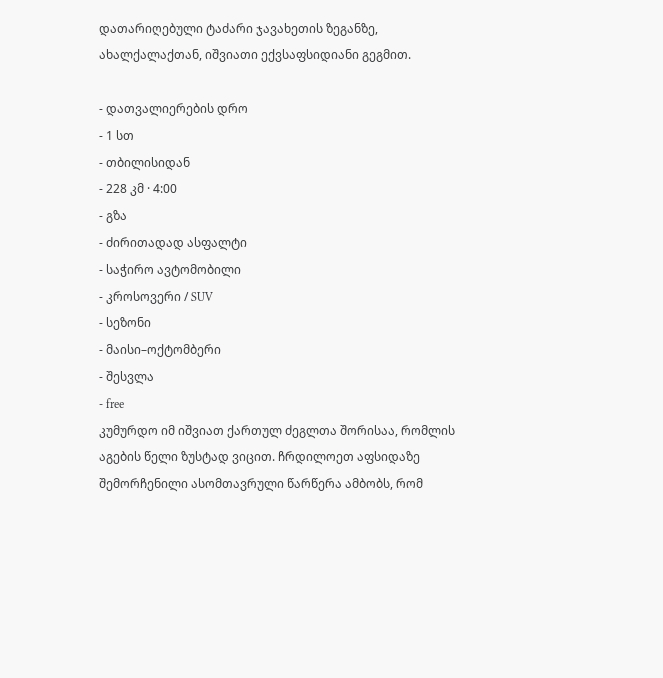დათარიღებული ტაძარი ჯავახეთის ზეგანზე, ახალქალაქთან, იშვიათი ექვსაფსიდიანი გეგმით.

- დათვალიერების დრო
- 1 სთ
- თბილისიდან
- 228 კმ · 4:00
- გზა
- ძირითადად ასფალტი
- საჭირო ავტომობილი
- კროსოვერი / SUV
- სეზონი
- მაისი–ოქტომბერი
- შესვლა
- free
კუმურდო იმ იშვიათ ქართულ ძეგლთა შორისაა, რომლის აგების წელი ზუსტად ვიცით. ჩრდილოეთ აფსიდაზე შემორჩენილი ასომთავრული წარწერა ამბობს, რომ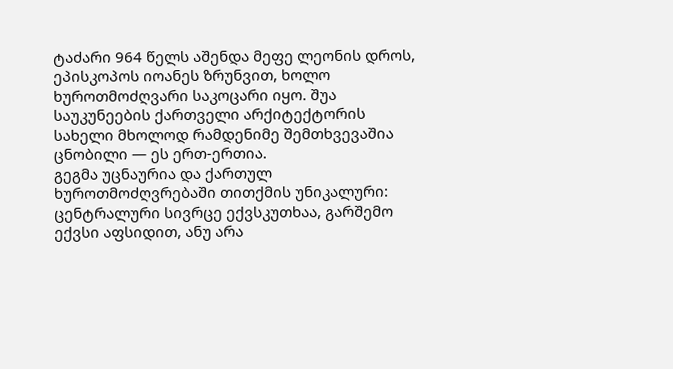ტაძარი 964 წელს აშენდა მეფე ლეონის დროს, ეპისკოპოს იოანეს ზრუნვით, ხოლო ხუროთმოძღვარი საკოცარი იყო. შუა საუკუნეების ქართველი არქიტექტორის სახელი მხოლოდ რამდენიმე შემთხვევაშია ცნობილი — ეს ერთ-ერთია.
გეგმა უცნაურია და ქართულ ხუროთმოძღვრებაში თითქმის უნიკალური: ცენტრალური სივრცე ექვსკუთხაა, გარშემო ექვსი აფსიდით, ანუ არა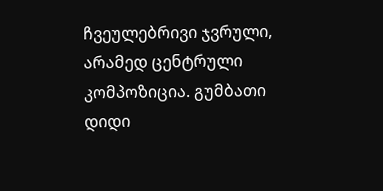ჩვეულებრივი ჯვრული, არამედ ცენტრული კომპოზიცია. გუმბათი დიდი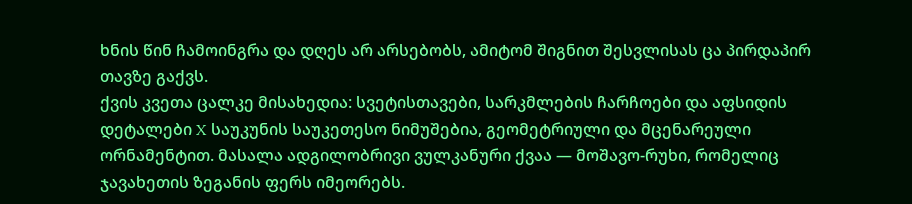ხნის წინ ჩამოინგრა და დღეს არ არსებობს, ამიტომ შიგნით შესვლისას ცა პირდაპირ თავზე გაქვს.
ქვის კვეთა ცალკე მისახედია: სვეტისთავები, სარკმლების ჩარჩოები და აფსიდის დეტალები X საუკუნის საუკეთესო ნიმუშებია, გეომეტრიული და მცენარეული ორნამენტით. მასალა ადგილობრივი ვულკანური ქვაა — მოშავო-რუხი, რომელიც ჯავახეთის ზეგანის ფერს იმეორებს.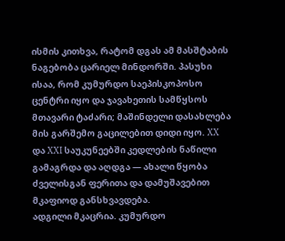ისმის კითხვა, რატომ დგას ამ მასშტაბის ნაგებობა ცარიელ მინდორში. პასუხი ისაა, რომ კუმურდო საეპისკოპოსო ცენტრი იყო და ჯავახეთის სამწყსოს მთავარი ტაძარი; მაშინდელი დასახლება მის გარშემო გაცილებით დიდი იყო. XX და XXI საუკუნეებში კედლების ნაწილი გამაგრდა და აღდგა — ახალი წყობა ძველისგან ფერითა და დამუშავებით მკაფიოდ განსხვავდება.
ადგილი მკაცრია. კუმურდო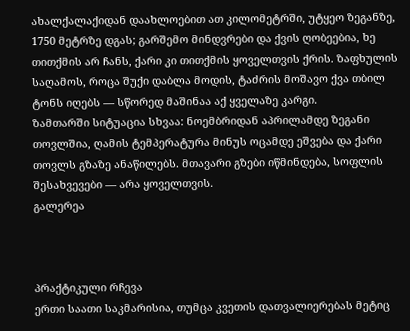ახალქალაქიდან დაახლოებით ათ კილომეტრში, უტყეო ზეგანზე, 1750 მეტრზე დგას; გარშემო მინდვრები და ქვის ღობეებია, ხე თითქმის არ ჩანს, ქარი კი თითქმის ყოველთვის ქრის. ზაფხულის საღამოს, როცა შუქი დაბლა მოდის, ტაძრის მოშავო ქვა თბილ ტონს იღებს — სწორედ მაშინაა აქ ყველაზე კარგი.
ზამთარში სიტუაცია სხვაა: ნოემბრიდან აპრილამდე ზეგანი თოვლშია, ღამის ტემპერატურა მინუს ოცამდე ეშვება და ქარი თოვლს გზაზე ანაწილებს. მთავარი გზები იწმინდება, სოფლის შესახვევები — არა ყოველთვის.
გალერეა



პრაქტიკული რჩევა
ერთი საათი საკმარისია, თუმცა კვეთის დათვალიერებას მეტიც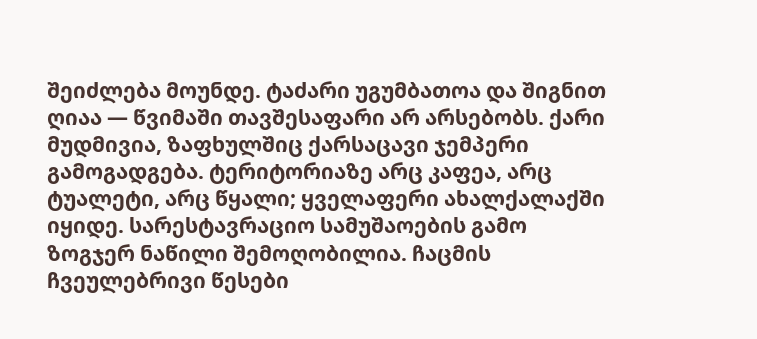შეიძლება მოუნდე. ტაძარი უგუმბათოა და შიგნით ღიაა — წვიმაში თავშესაფარი არ არსებობს. ქარი მუდმივია, ზაფხულშიც ქარსაცავი ჯემპერი გამოგადგება. ტერიტორიაზე არც კაფეა, არც ტუალეტი, არც წყალი; ყველაფერი ახალქალაქში იყიდე. სარესტავრაციო სამუშაოების გამო ზოგჯერ ნაწილი შემოღობილია. ჩაცმის ჩვეულებრივი წესები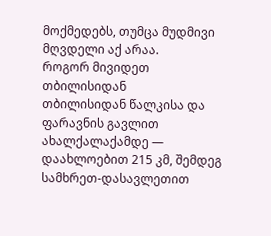მოქმედებს, თუმცა მუდმივი მღვდელი აქ არაა.
როგორ მივიდეთ თბილისიდან
თბილისიდან წალკისა და ფარავნის გავლით ახალქალაქამდე — დაახლოებით 215 კმ, შემდეგ სამხრეთ-დასავლეთით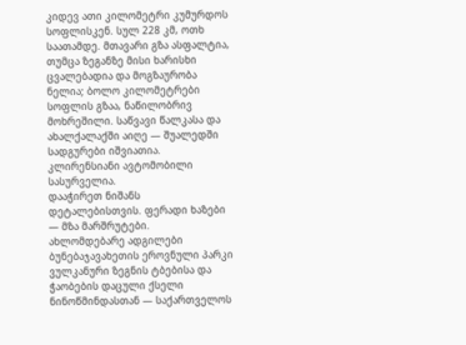კიდევ ათი კილომეტრი კუმურდოს სოფლისკენ. სულ 228 კმ, ოთხ საათამდე. მთავარი გზა ასფალტია, თუმცა ზეგანზე მისი ხარისხი ცვალებადია და მოგზაურობა ნელია; ბოლო კილომეტრები სოფლის გზაა, ნაწილობრივ მოხრეშილი. საწვავი წალკასა და ახალქალაქში აიღე — შუალედში სადგურები იშვიათია. კლირენსიანი ავტომობილი სასურველია.
დააჭირეთ ნიშანს დეტალებისთვის. ფერადი ხაზები — მზა მარშრუტები.
ახლომდებარე ადგილები
ბუნებაჯავახეთის ეროვნული პარკი
ვულკანური ზეგნის ტბებისა და ჭაობების დაცული ქსელი ნინოწმინდასთან — საქართველოს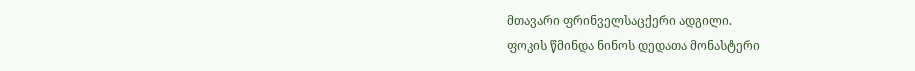მთავარი ფრინველსაცქერი ადგილი.
ფოკის წმინდა ნინოს დედათა მონასტერი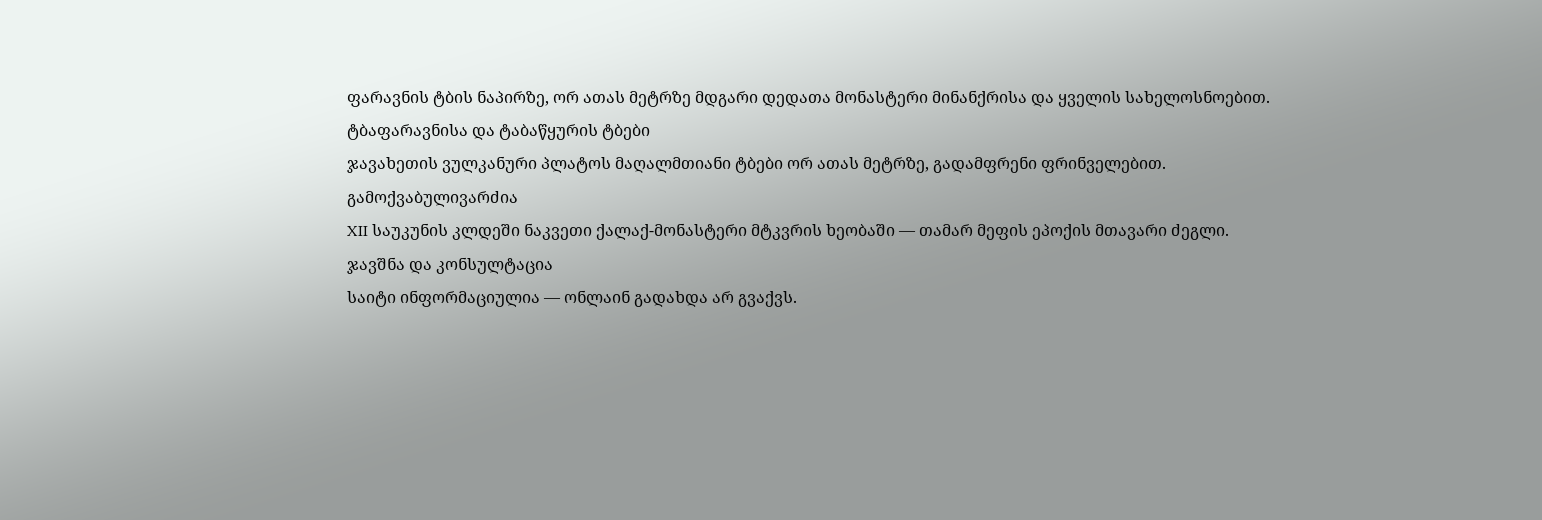ფარავნის ტბის ნაპირზე, ორ ათას მეტრზე მდგარი დედათა მონასტერი მინანქრისა და ყველის სახელოსნოებით.
ტბაფარავნისა და ტაბაწყურის ტბები
ჯავახეთის ვულკანური პლატოს მაღალმთიანი ტბები ორ ათას მეტრზე, გადამფრენი ფრინველებით.
გამოქვაბულივარძია
XII საუკუნის კლდეში ნაკვეთი ქალაქ-მონასტერი მტკვრის ხეობაში — თამარ მეფის ეპოქის მთავარი ძეგლი.
ჯავშნა და კონსულტაცია
საიტი ინფორმაციულია — ონლაინ გადახდა არ გვაქვს.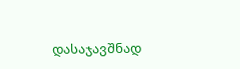დასაჯავშნად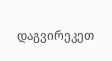დაგვირეკეთ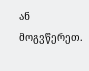ან მოგვწერეთ.